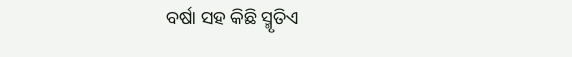ବର୍ଷା ସହ କିଛି ସ୍ମୃତିଏ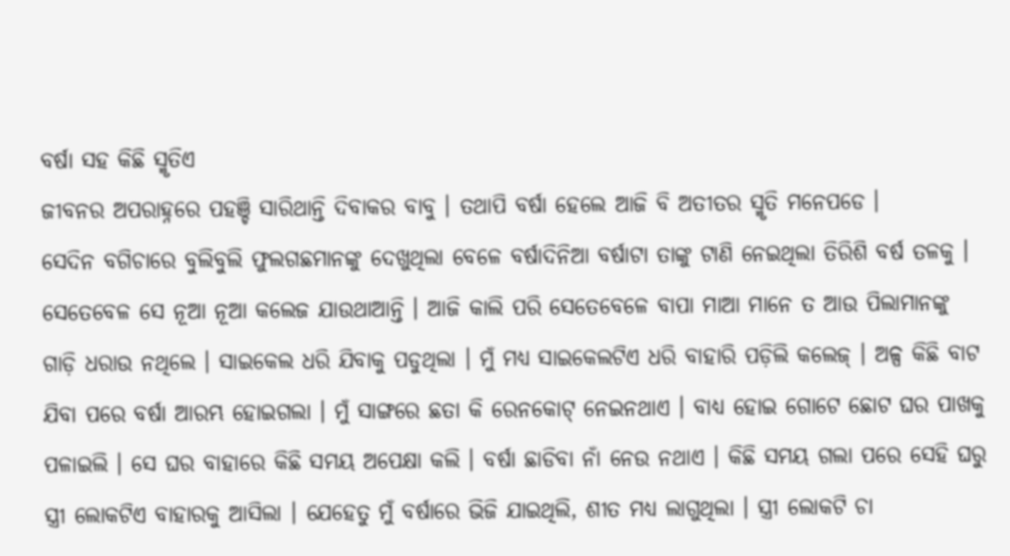ବର୍ଷା ସହ କିଛି ସ୍ମୃତିଏ
ଜୀବନର ଅପରାହ୍ନରେ ପହଞ୍ଚି ସାରିଥାନ୍ତି ଦିବାକର ବାବୁ । ତଥାପି ବର୍ଷା ହେଲେ ଆଜି ବି ଅତୀତର ସ୍ମୃତି ମନେପଡେ ।
ସେଦିନ ବଗିଚାରେ ବୁଲିବୁଲି ଫୁଲଗଛମାନଙ୍କୁ ଦେଖୁଥିଲା ବେଳେ ବର୍ଷାଦିନିଆ ବର୍ଷାଟା ତାଙ୍କୁ ଟାଣି ନେଇଥିଲା ତିରିଶି ବର୍ଷ ତଳକୁ ।
ସେତେବେଳ ସେ ନୂଆ ନୂଆ କଲେଜ ଯାଉଥାଆନ୍ତି । ଆଜି କାଲି ପରି ସେତେବେଳେ ବାପା ମାଆ ମାନେ ତ ଆଉ ପିଲାମାନଙ୍କୁ ଗାଡ଼ି ଧରାଉ ନଥିଲେ । ସାଇକେଲ ଧରି ଯିବାକୁ ପଡୁଥିଲା । ମୁଁ ମଧ୍ୟ ସାଇକେଲଟିଏ ଧରି ବାହାରି ପଡ଼ିଲି କଲେଜ୍ । ଅଳ୍ପ କିଛି ବାଟ ଯିବା ପରେ ବର୍ଷା ଆରମ୍ଭ ହୋଇଗଲା । ମୁଁ ସାଙ୍ଗରେ ଛତା କି ରେନକୋଟ୍ ନେଇନଥାଏ । ବାଧ୍ୟ ହୋଇ ଗୋଟେ ଛୋଟ ଘର ପାଖକୁ ପଳାଇଲି । ସେ ଘର ବାହାରେ କିଛି ସମୟ ଅପେକ୍ଷା କଲି । ବର୍ଷା ଛାଡିବା ନାଁ ନେଉ ନଥାଏ । କିଛି ସମୟ ଗଲା ପରେ ସେହି ଘରୁ ସ୍ତ୍ରୀ ଲୋକଟିଏ ବାହାରକୁ ଆସିଲା । ଯେହେତୁ ମୁଁ ବର୍ଷାରେ ଭିଜି ଯାଇଥିଲି, ଶୀତ ମଧ୍ୟ ଲାଗୁଥିଲା । ସ୍ତ୍ରୀ ଲୋକଟି ଚା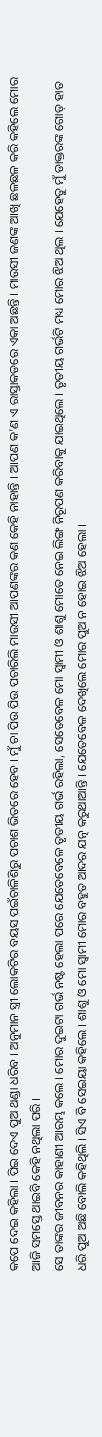କପେ ଦେଇ କହିଲା । ପିଇ ଦେଏ ପୁଅ ଥଣ୍ଡା ଧରିବ । ଅନୁମାନ ସ୍ତ୍ରୀ ଲୋକଟିର ବୟସ ପଇଁଚାଳିଶିରୁ ପଚାଶ ଭିତରେ ହେବ । ମୁଁ ଚା ପିଉ ପିଉ ପଚାରିଲି ମାଉସୀ ଆପଣଙ୍କର କଣ କେହି ନାହାନ୍ତି । ଆପଣ କ'ଣ ଏ ରାସ୍ତାକଡରେ ଏକା ଅଛନ୍ତି । ମାଉସୀ ଜଣଙ୍କ ଆଖି ଛଳଛଳ କରି କହିଲେ ମୋର ଆଜି ସମସ୍ତେ ଥାଇବି କେହି ନଥିଲା ପରି ।
ସେ ତାଙ୍କର ଜୀବନର କାହାଣୀ ଆରମ୍ଭ କଲେ । ମୋର ଦୁଇଟା ଗର୍ଭ ନଷ୍ଟ ହେଲା ପରେ ଯେତେବେଳେ ତୃତୀୟ ଗର୍ଭ ରହିଲା, ସେତେବେଳ ମୋ ସ୍ୱାମୀ ଓ ଶାଶୁ ମୋତେ ନେଇ ଲିଙ୍ଗ ନିରୂପଣ କରିବାକୁ ଯାଇଥିଲେ । ତୃତୀୟ ଗର୍ଭଟି ମଧ୍ୟ ମୋର ଝିଅ ଥିଲ । ଯେହେତୁ ମୁଁ ଡାକ୍ତରଙ୍କ ଗୋଡ଼ ହାତ ଧରି ପୁଅ ଅଛି ବୋଲି କହିଥିଲି । ସିଏ ବି ସେଇୟା କହିଲେ । ଶାଶୁ ଓ ମୋ ସ୍ୱାମୀ ମୋର ବହୁତ ଆଦର ଯତ୍ନ କରୁଥାଆନ୍ତି । ଯେତେବେଳ ଦେଖିଲେ ମୋର ପୁଅ ନ ହୋଇ ଝିଅ ହେଲା ।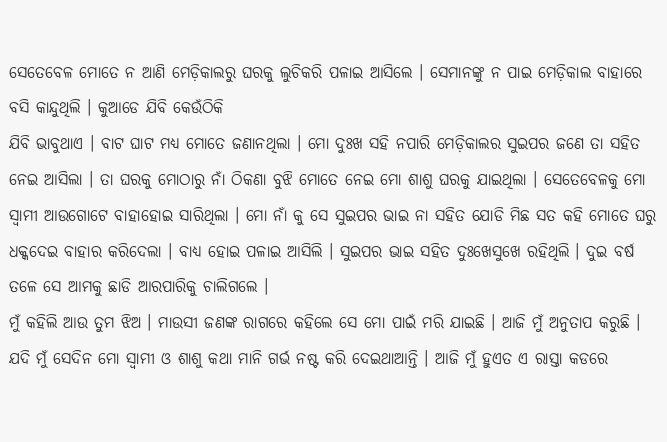ସେତେବେଳ ମୋତେ ନ ଆଣି ମେଡ଼ିକାଲରୁ ଘରକୁ ଲୁଚିକରି ପଳାଇ ଆସିଲେ । ସେମାନଙ୍କୁ ନ ପାଇ ମେଡ଼ିକାଲ ବାହାରେ ବସି କାନ୍ଦୁଥିଲି । କୁଆଡେ ଯିବି କେଉଁଠିକି
ଯିବି ଭାବୁଥାଏ । ବାଟ ଘାଟ ମଧ୍ୟ ମୋତେ ଜଣାନଥିଲା । ମୋ ଦୁଃଖ ସହି ନପାରି ମେଡ଼ିକାଲର ସୁଇପର ଜଣେ ତା ସହିତ ନେଇ ଆସିଲା । ତା ଘରକୁ ମୋଠାରୁ ନାଁ ଠିକଣା ବୁଝି ମୋତେ ନେଇ ମୋ ଶାଶୁ ଘରକୁ ଯାଇଥିଲା । ସେତେବେଳକୁ ମୋ ସ୍ୱାମୀ ଆଉଗୋଟେ ବାହାହୋଇ ସାରିଥିଲା । ମୋ ନାଁ କୁ ସେ ସୁଇପର ଭାଇ ନା ସହିତ ଯୋଡି ମିଛ ସତ କହି ମୋତେ ଘରୁ ଧକ୍କଦେଇ ବାହାର କରିଦେଲା । ବାଧ୍ୟ ହୋଇ ପଳାଇ ଆସିଲି । ସୁଇପର ଭାଇ ସହିତ ଦୁଃଖେସୁଖେ ରହିଥିଲି । ଦୁଇ ବର୍ଷ ତଳେ ସେ ଆମକୁ ଛାଡି ଆରପାରିକୁ ଚାଲିଗଲେ ।
ମୁଁ କହିଲି ଆଉ ତୁମ ଝିଅ । ମାଉସୀ ଜଣଙ୍କ ରାଗରେ କହିଲେ ସେ ମୋ ପାଇଁ ମରି ଯାଇଛି । ଆଜି ମୁଁ ଅନୁତାପ କରୁଛି । ଯଦି ମୁଁ ସେଦିନ ମୋ ସ୍ୱାମୀ ଓ ଶାଶୁ କଥା ମାନି ଗର୍ଭ ନଷ୍ଟ କରି ଦେଇଥାଆନ୍ତି । ଆଜି ମୁଁ ହୁଏତ ଏ ରାସ୍ତା କଡରେ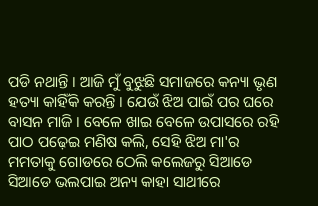ପଡି ନଥାନ୍ତି । ଆଜି ମୁଁ ବୁଝୁଛି ସମାଜରେ କନ୍ୟା ଭୃଣ ହତ୍ୟା କାହିଁକି କରନ୍ତି । ଯେଉଁ ଝିଅ ପାଇଁ ପର ଘରେ ବାସନ ମାଜି । ବେଳେ ଖାଇ ବେଳେ ଉପାସରେ ରହି ପାଠ ପଢ଼େଇ ମଣିଷ କଲି, ସେହି ଝିଅ ମା'ର ମମତାକୁ ଗୋଡରେ ଠେଲି କଲେଜରୁ ସିଆଡେ ସିଆଡେ ଭଲପାଇ ଅନ୍ୟ କାହା ସାଥୀରେ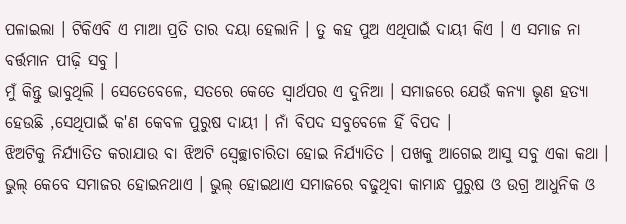ପଳାଇଲା । ଟିକିଏବି ଏ ମାଆ ପ୍ରତି ତାର ଦୟା ହେଲାନି । ତୁ କହ ପୁଅ ଏଥିପାଇଁ ଦାୟୀ କିଏ । ଏ ସମାଜ ନା ବର୍ତ୍ତମାନ ପୀଢ଼ି ସବୁ ।
ମୁଁ କିନ୍ତୁ ଭାବୁଥିଲି । ସେତେବେଳେ, ସତରେ କେତେ ସ୍ଵାର୍ଥପର ଏ ଦୁନିଆ । ସମାଜରେ ଯେଉଁ କନ୍ୟା ଭୃଣ ହତ୍ୟା ହେଉଛି ,ସେଥିପାଇଁ କ'ଣ କେବଳ ପୁରୁଷ ଦାୟୀ । ନାଁ ବିପଦ ସବୁବେଳେ ହିଁ ବିପଦ ।
ଝିଅଟିକୁ ନିର୍ଯ୍ୟାତିତ କରାଯାଉ ବା ଝିଅଟି ସ୍ୱେଚ୍ଛାଚାରିତା ହୋଇ ନିର୍ଯ୍ୟାତିତ । ପଖକୁ ଆଗେଇ ଆସୁ ସବୁ ଏକା କଥା । ଭୁଲ୍ କେବେ ସମାଜର ହୋଇନଥାଏ । ଭୁଲ୍ ହୋଇଥାଏ ସମାଜରେ ବଢୁଥିବା କାମାନ୍ଧ ପୁରୁଷ ଓ ଉଗ୍ର ଆଧୁନିକ ଓ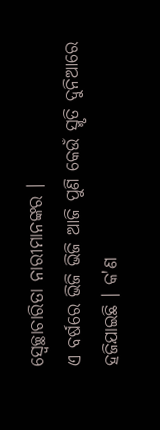ସ୍ୱେଚ୍ଛାଚାରିତା ନାରୀମାନଙ୍କର ।
ଏ ବର୍ଷରେ ଭିଜି ଭିଜି ଆଜି ପୁଣି କେଉଁ ସ୍ମୃତି ଦୁନିଆରେ ହଜିଯାଇଛି । କ'ଣ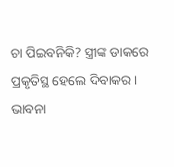ଚା ପିଇବନିକି? ସ୍ତ୍ରୀଙ୍କ ଡାକରେ ପ୍ରକୃତିସ୍ଥ ହେଲେ ଦିବାକର । ଭାବନା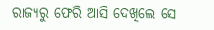ରାଜ୍ୟରୁ ଫେରି ଆସି ଦେଖିଲେ ସେ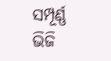ସମ୍ପୂର୍ଣ୍ଣ ଭିଜି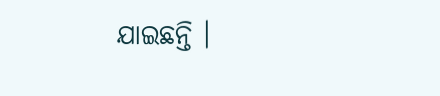ଯାଇଛନ୍ତି ।